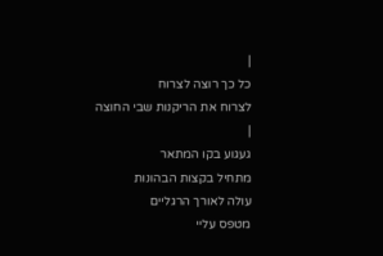|
כל כך רוצה לצרוח
לצרוח את הריקנות שבי החוצה
|
געגוע בקו המתאר
מתחיל בקצות הבהונות
עולה לאורך הרגליים
מטפס עליי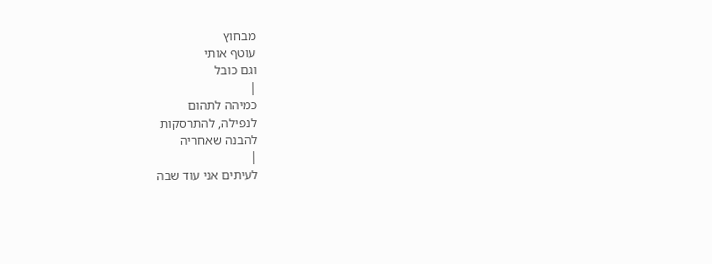מבחוץ
עוטף אותי
וגם כובל
|
כמיהה לתהום
לנפילה, להתרסקות
להבנה שאחריה
|
לעיתים אני עוד שבה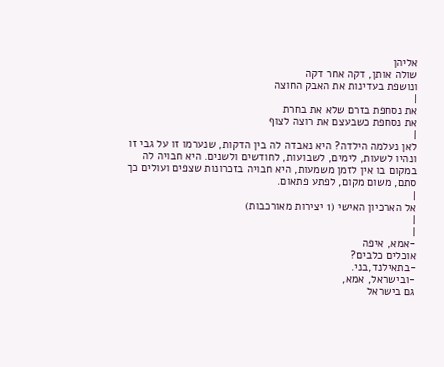אליהן
שולה אותן, דקה אחר דקה
ונושפת בעדינות את האבק החוצה
|
את נסחפת בזרם שלא את בחרת
את נסחפת כשבעצם את רוצה לצוף
|
לאן נעלמה הילדה? היא נאבדה לה בין הדקות, שנערמו זו על גבי זו
ונהיו לשעות, לימים, לשבועות, לחודשים ולשנים. היא חבויה לה
במקום בו אין לזמן משמעות, היא חבויה בזכרונות שצפים ועולים כך
סתם, משום מקום, לפתע פתאום.
|
אל הארכיון האישי (1 יצירות מאורכבות)
|
|
-אמא, איפה
אוכלים כלבים?
-בתאילנד,בני.
-ובישראל, אמא,
גם בישראל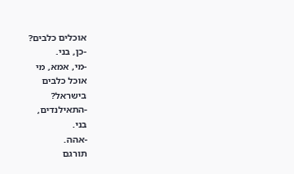אוכלים כלבים?
-כן, בני.
-מי, אמא, מי
אוכל כלבים
בישראל?
-התאילנדים,
בני.
-אהה.
תורגם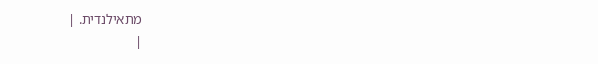מתאילנדית. |
|